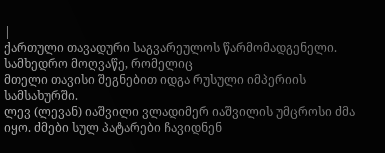|
ქართული თავადური საგვარეულოს წარმომადგენელი. სამხედრო მოღვაწე, რომელიც
მთელი თავისი შეგნებით იდგა რუსული იმპერიის სამსახურში.
ლევ (ლევან) იაშვილი ვლადიმერ იაშვილის უმცროსი ძმა იყო. ძმები სულ პატარები ჩავიდნენ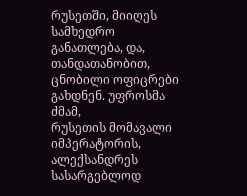რუსეთში, მიიღეს სამხედრო
განათლება, და, თანდათანობით, ცნობილი ოფიცრები გახდნენ. უფროსმა ძმამ,
რუსეთის მომავალი იმპერატორის, ალექსანდრეს სასარგებლოდ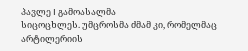პავლე I გამოასალმა
სიცოცხლეს. უმცროსმა ძმამ კი, რომელმაც
არტილერიის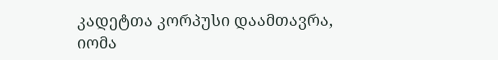კადეტთა კორპუსი დაამთავრა, იომა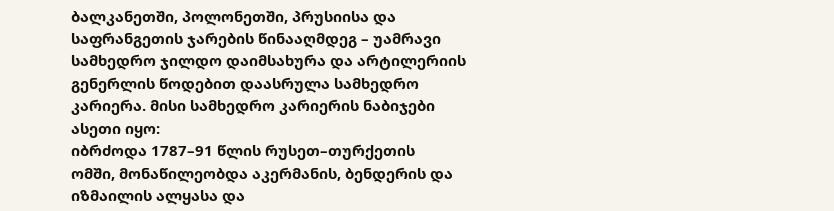ბალკანეთში, პოლონეთში, პრუსიისა და
საფრანგეთის ჯარების წინააღმდეგ – უამრავი
სამხედრო ჯილდო დაიმსახურა და არტილერიის გენერლის წოდებით დაასრულა სამხედრო
კარიერა. მისი სამხედრო კარიერის ნაბიჯები ასეთი იყო:
იბრძოდა 1787–91 წლის რუსეთ–თურქეთის
ომში, მონაწილეობდა აკერმანის, ბენდერის და იზმაილის ალყასა და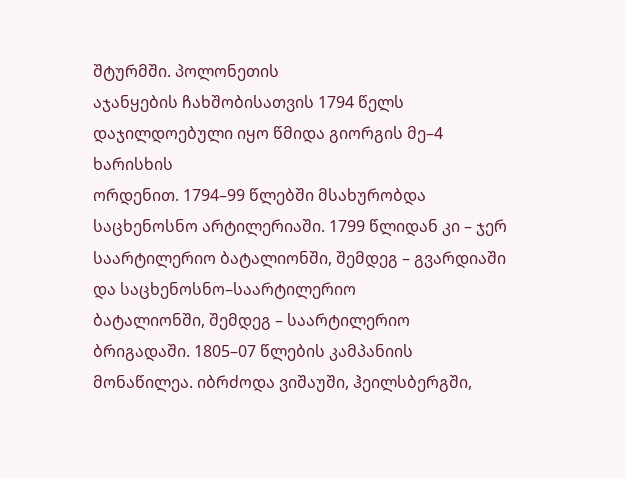შტურმში. პოლონეთის
აჯანყების ჩახშობისათვის 1794 წელს დაჯილდოებული იყო წმიდა გიორგის მე–4 ხარისხის
ორდენით. 1794–99 წლებში მსახურობდა საცხენოსნო არტილერიაში. 1799 წლიდან კი – ჯერ საარტილერიო ბატალიონში, შემდეგ – გვარდიაში და საცხენოსნო–საარტილერიო
ბატალიონში, შემდეგ – საარტილერიო
ბრიგადაში. 1805–07 წლების კამპანიის მონაწილეა. იბრძოდა ვიშაუში, ჰეილსბერგში,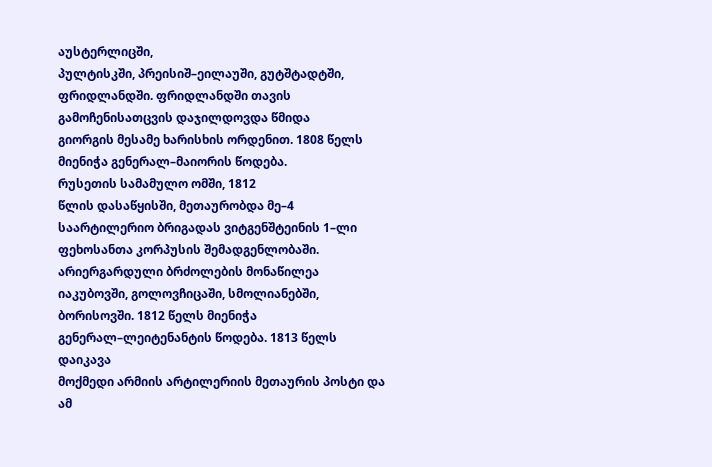აუსტერლიცში,
პულტისკში, პრეისიშ–ეილაუში, გუტშტადტში, ფრიდლანდში. ფრიდლანდში თავის გამოჩენისათცვის დაჯილდოვდა წმიდა
გიორგის მესამე ხარისხის ორდენით. 1808 წელს მიენიჭა გენერალ–მაიორის წოდება.
რუსეთის სამამულო ომში, 1812
წლის დასაწყისში, მეთაურობდა მე–4 საარტილერიო ბრიგადას ვიტგენშტეინის 1–ლი
ფეხოსანთა კორპუსის შემადგენლობაში.
არიერგარდული ბრძოლების მონაწილეა იაკუბოვში, გოლოვჩიცაში, სმოლიანებში,
ბორისოვში. 1812 წელს მიენიჭა გენერალ–ლეიტენანტის წოდება. 1813 წელს დაიკავა
მოქმედი არმიის არტილერიის მეთაურის პოსტი და ამ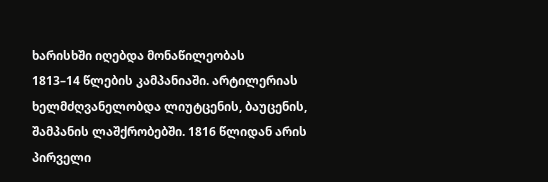ხარისხში იღებდა მონაწილეობას
1813–14 წლების კამპანიაში. არტილერიას ხელმძღვანელობდა ლიუტცენის, ბაუცენის,
შამპანის ლაშქრობებში. 1816 წლიდან არის
პირველი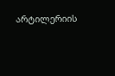არტილერიის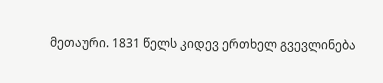მეთაური. 1831 წელს კიდევ ერთხელ გვევლინება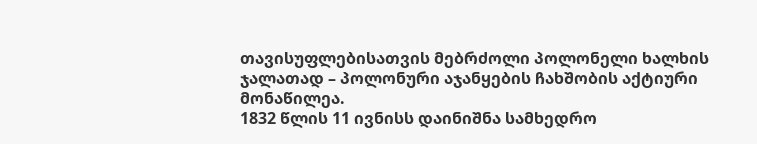თავისუფლებისათვის მებრძოლი პოლონელი ხალხის
ჯალათად – პოლონური აჯანყების ჩახშობის აქტიური მონაწილეა.
1832 წლის 11 ივნისს დაინიშნა სამხედრო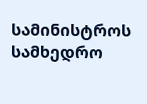სამინისტროს სამხედრო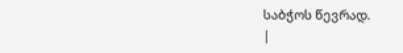საბჭოს წევრად.
|